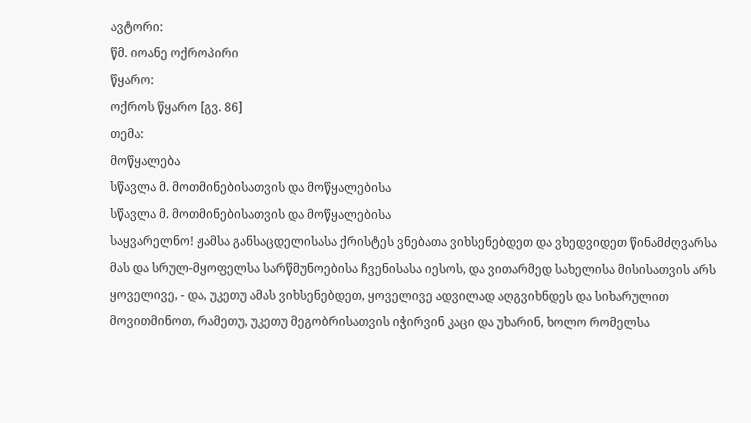ავტორი:
წმ. იოანე ოქროპირი
წყარო:
ოქროს წყარო [გვ. 86]
თემა:
მოწყალება
სწავლა მ. მოთმინებისათვის და მოწყალებისა
სწავლა მ. მოთმინებისათვის და მოწყალებისა
საყვარელნო! ჟამსა განსაცდელისასა ქრისტეს ვნებათა ვიხსენებდეთ და ვხედვიდეთ წინამძღვარსა მას და სრულ-მყოფელსა სარწმუნოებისა ჩვენისასა იესოს, და ვითარმედ სახელისა მისისათვის არს ყოველივე, - და, უკეთუ ამას ვიხსენებდეთ, ყოველივე ადვილად აღგვიხნდეს და სიხარულით მოვითმინოთ, რამეთუ, უკეთუ მეგობრისათვის იჭირვინ კაცი და უხარინ, ხოლო რომელსა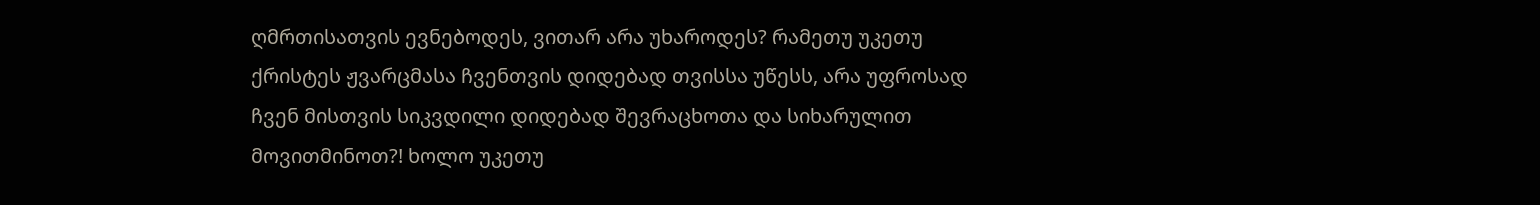ღმრთისათვის ევნებოდეს, ვითარ არა უხაროდეს? რამეთუ უკეთუ ქრისტეს ჟვარცმასა ჩვენთვის დიდებად თვისსა უწესს, არა უფროსად ჩვენ მისთვის სიკვდილი დიდებად შევრაცხოთა და სიხარულით მოვითმინოთ?! ხოლო უკეთუ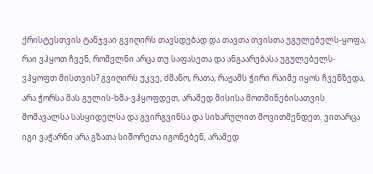ქრისტესთვის ტანჯვაი გვიღირს თავსდებად და თავთა თვისთა უგულებელს-ყოფა, რაი ვჰყოთ ჩვენ, რომელნი არცა თუ საფასეთა და ანგაარებასა უგულებელს-ვჰყოფთ მისთვის? გვიღირს უკვე, ძმანო, რათა, რაჟამს ჭირი რაიმე იყოს ჩვენზედა, არა ჭორსა მას გულის-ხმა-ვჰყოფდეთ, არამედ მისისა მოთმინებისათვის მომავალსა სასყიდელსა და გვირგვინსა და სიხარულით მოვითმენდეთ. ვითარცა იგი ვაჭარნი არა გზათა სიშორეთა იგონებენ, არამედ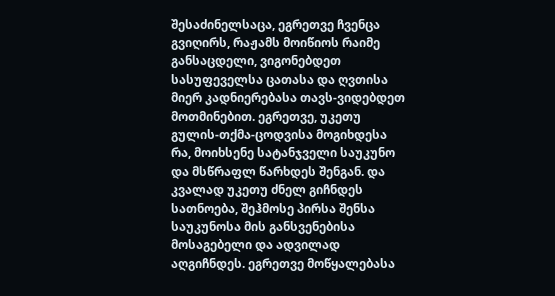შესაძინელსაცა, ეგრეთვე ჩვენცა გვიღირს, რაჟამს მოიწიოს რაიმე განსაცდელი, ვიგონებდეთ სასუფეველსა ცათასა და ღვთისა მიერ კადნიერებასა თავს-ვიდებდეთ მოთმინებით. ეგრეთვე, უკეთუ გულის-თქმა-ცოდვისა მოგიხდესა რა, მოიხსენე სატანჯველი საუკუნო და მსწრაფლ წარხდეს შენგან. და კვალად უკეთუ ძნელ გიჩნდეს სათნოება, შეჰმოსე პირსა შენსა საუკუნოსა მის განსვენებისა მოსაგებელი და ადვილად აღგიჩნდეს. ეგრეთვე მოწყალებასა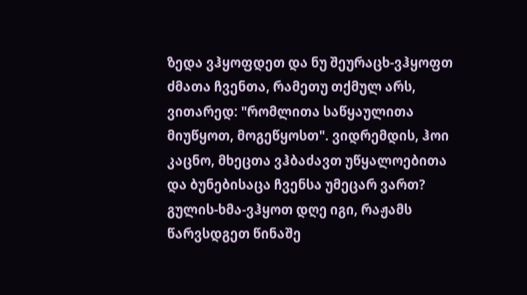ზედა ვჰყოფდეთ და ნუ შეურაცხ-ვჰყოფთ ძმათა ჩვენთა, რამეთუ თქმულ არს, ვითარედ: "რომლითა საწყაულითა მიუწყოთ, მოგეწყოსთ". ვიდრემდის, ჰოი კაცნო, მხეცთა ვჰბაძავთ უწყალოებითა და ბუნებისაცა ჩვენსა უმეცარ ვართ? გულის-ხმა-ვჰყოთ დღე იგი, რაჟამს წარვსდგეთ წინაშე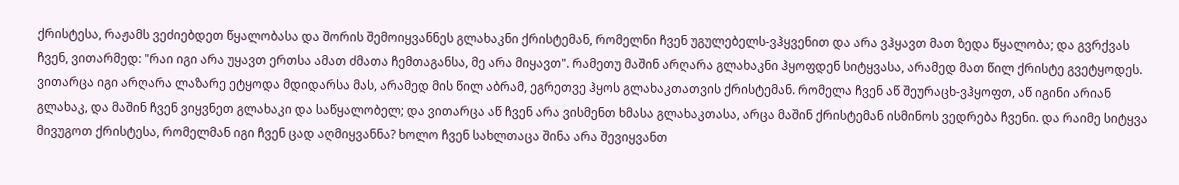ქრისტესა, რაჟამს ვეძიებდეთ წყალობასა და შორის შემოიყვანნეს გლახაკნი ქრისტემან, რომელნი ჩვენ უგულებელს-ვჰყვენით და არა ვჰყავთ მათ ზედა წყალობა; და გვრქვას ჩვენ, ვითარმედ: "რაი იგი არა უყავთ ერთსა ამათ ძმათა ჩემთაგანსა, მე არა მიყავთ". რამეთუ მაშინ არღარა გლახაკნი ჰყოფდენ სიტყვასა, არამედ მათ წილ ქრისტე გვეტყოდეს. ვითარცა იგი არღარა ლაზარე ეტყოდა მდიდარსა მას, არამედ მის წილ აბრამ, ეგრეთვე ჰყოს გლახაკთათვის ქრისტემან. რომელა ჩვენ აწ შეურაცხ-ვჰყოფთ, აწ იგინი არიან გლახაკ, და მაშინ ჩვენ ვიყვნეთ გლახაკი და საწყალობელ; და ვითარცა აწ ჩვენ არა ვისმენთ ხმასა გლახაკთასა, არცა მაშინ ქრისტემან ისმინოს ვედრება ჩვენი. და რაიმე სიტყვა მივუგოთ ქრისტესა, რომელმან იგი ჩვენ ცად აღმიყვანნა? ხოლო ჩვენ სახლთაცა შინა არა შევიყვანთ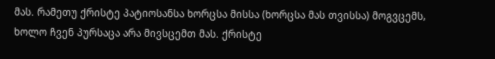მას. რამეთუ ქრისტე პატიოსანსა ხორცსა მისსა (ხორცსა მას თვისსა) მოგვცემს, ხოლო ჩვენ პურსაცა არა მივსცემთ მას. ქრისტე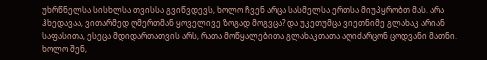უხრწნელსა სისხლსა თვისსა გვიწვდევს, ხოლო ჩვენ არცა სასმელსა ერთსა მიუპყრობთ მას. არა ჰხედავაა, ვითარმედ ღმერთმან ყოველივე ზოგად მოგვცა? და უკეთუმცა ვიეთნიმე გლახაკ არიან საფასითა, ესეცა მდიდართათვის არს, რათა მოწყალებითა გლახაკთათა აღიძარცონ ცოდვანი მათნი. ხოლო შენ,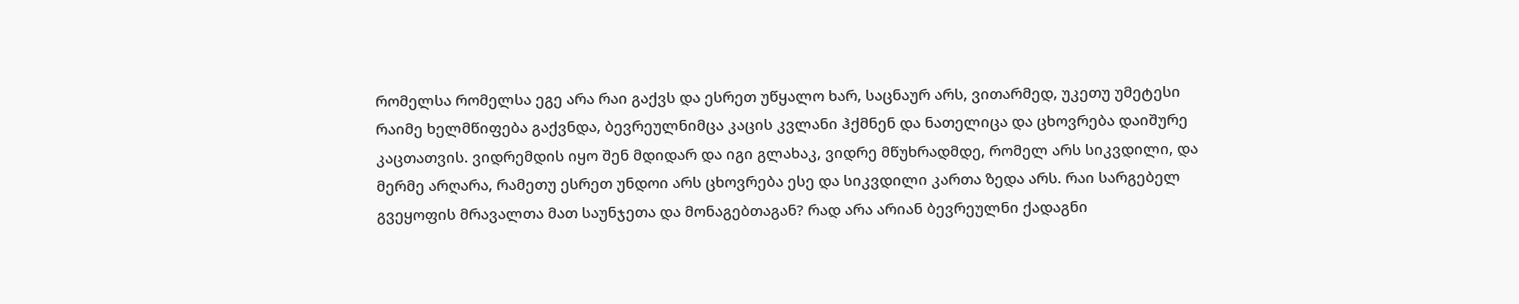რომელსა რომელსა ეგე არა რაი გაქვს და ესრეთ უწყალო ხარ, საცნაურ არს, ვითარმედ, უკეთუ უმეტესი რაიმე ხელმწიფება გაქვნდა, ბევრეულნიმცა კაცის კვლანი ჰქმნენ და ნათელიცა და ცხოვრება დაიშურე კაცთათვის. ვიდრემდის იყო შენ მდიდარ და იგი გლახაკ, ვიდრე მწუხრადმდე, რომელ არს სიკვდილი, და მერმე არღარა, რამეთუ ესრეთ უნდოი არს ცხოვრება ესე და სიკვდილი კართა ზედა არს. რაი სარგებელ გვეყოფის მრავალთა მათ საუნჯეთა და მონაგებთაგან? რად არა არიან ბევრეულნი ქადაგნი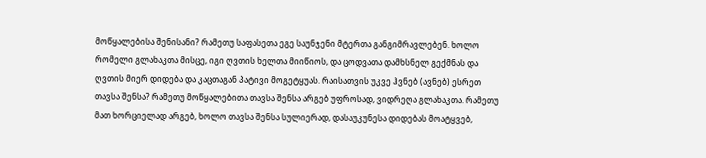მოწყალებისა შენისანი? რამეთუ საფასეთა ეგე საუნჯენი მტერთა განგიმრავლებენ. ხოლო რომელი გლახაკთა მისცე, იგი ღვთის ხელთა მიიწიოს, და ცოდვათა დამხსნელ გექმნას და ღვთის მიერ დიდება და კაცთაგან პატივი მოგეტყუას. რაისათვის უკვე ჰვნებ (ავნებ) ესრეთ თავსა შენსა? რამეთუ მოწყალებითა თავსა შენსა არგებ უფროსად, ვიდრეღა გლახაკთა. რამეთუ მათ ხორციელად არგებ, ხოლო თავსა შენსა სულიერად, დასაუკუნესა დიდებას მოატყვებ,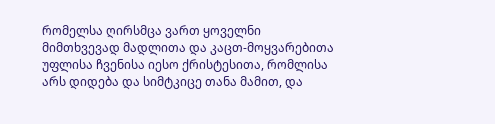რომელსა ღირსმცა ვართ ყოველნი მიმთხვევად მადლითა და კაცთ-მოყვარებითა უფლისა ჩვენისა იესო ქრისტესითა, რომლისა არს დიდება და სიმტკიცე თანა მამით, და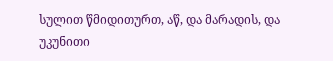სულით წმიდითურთ, აწ, და მარადის, და უკუნითი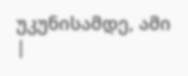უკუნისამდე, ამი
|